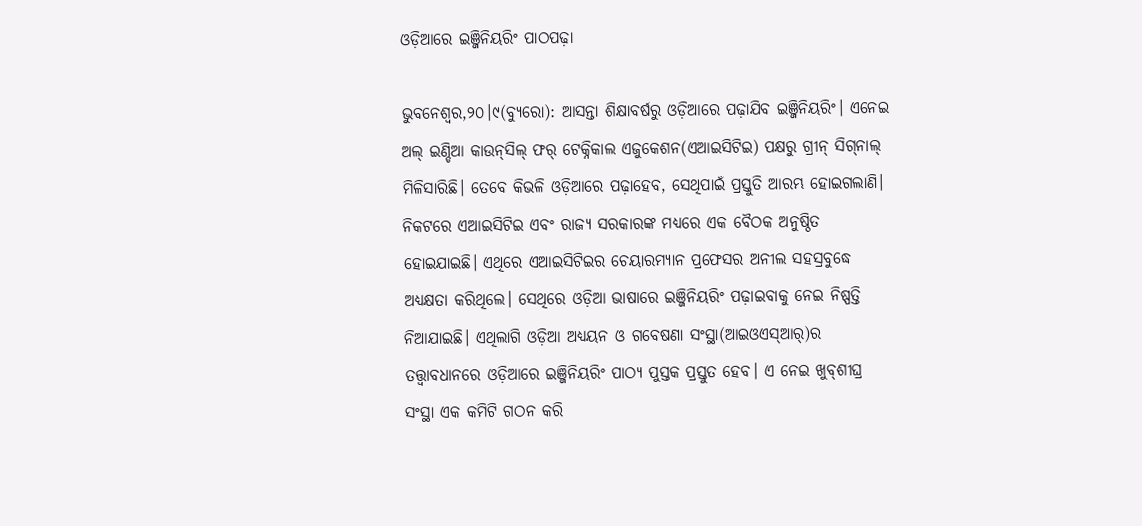ଓଡ଼ିଆରେ ଇଞ୍ଜିନିୟରିଂ ପାଠପଢ଼ା

ଭୁବନେଶ୍ୱର,୨୦।୯(ବ୍ୟୁରୋ): ଆସନ୍ତା ଶିକ୍ଷାବର୍ଷରୁ ଓଡ଼ିଆରେ ପଢ଼ାଯିବ ଇଞ୍ଜିନିୟରିଂ। ଏନେଇ ଅଲ୍‌ ଇଣ୍ଡିଆ କାଉନ୍‌ସିଲ୍‌ ଫର୍‌ ଟେକ୍ନିକାଲ ଏଜୁକେଶନ(ଏଆଇସିଟିଇ) ପକ୍ଷରୁ ଗ୍ରୀନ୍‌ ସିଗ୍‌ନାଲ୍‌ ମିଳିସାରିଛି। ତେବେ କିଭଳି ଓଡ଼ିଆରେ ପଢ଼ାହେବ, ସେଥିପାଇଁ ପ୍ରସ୍ତୁତି ଆରମ୍ଭ ହୋଇଗଲାଣି। ନିକଟରେ ଏଆଇସିଟିଇ ଏବଂ ରାଜ୍ୟ ସରକାରଙ୍କ ମଧ୍ୟରେ ଏକ ବୈଠକ ଅନୁଷ୍ଠିତ ହୋଇଯାଇଛି। ଏଥିରେ ଏଆଇସିଟିଇର ଚେୟାରମ୍ୟାନ ପ୍ରଫେସର ଅନୀଲ ସହସ୍ରବୁଦ୍ଧେ ଅଧ୍ୟକ୍ଷତା କରିଥିଲେ। ସେଥିରେ ଓଡ଼ିଆ ଭାଷାରେ ଇଞ୍ଜିନିୟରିଂ ପଢ଼ାଇବାକୁ ନେଇ ନିଷ୍ପତ୍ତି ନିଆଯାଇଛି। ଏଥିଲାଗି ଓଡ଼ିଆ ଅଧ୍ୟୟନ ଓ ଗବେଷଣା ସଂସ୍ଥା(ଆଇଓଏସ୍‌ଆର୍‌)ର ତତ୍ତ୍ୱାବଧାନରେ ଓଡ଼ିଆରେ ଇଞ୍ଜିନିୟରିଂ ପାଠ୍ୟ ପୁସ୍ତକ ପ୍ରସ୍ତୁତ ହେବ। ଏ ନେଇ ଖୁବ୍‌ଶୀଘ୍ର ସଂସ୍ଥା ଏକ କମିଟି ଗଠନ କରି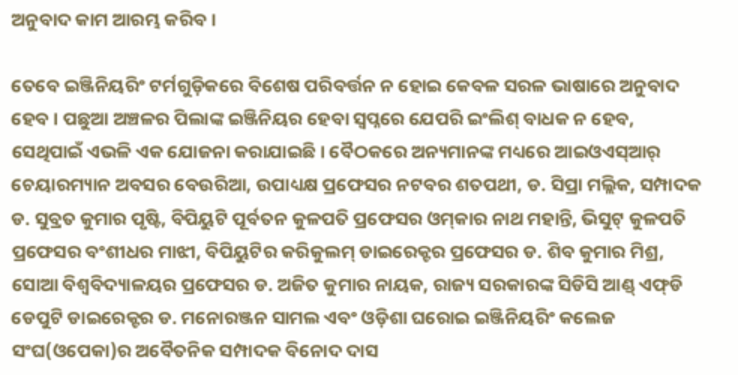ଅନୁବାଦ କାମ ଆରମ୍ଭ କରିବ।

ତେବେ ଇଞ୍ଜିନିୟରିଂ ଟର୍ମଗୁଡ଼ିକରେ ବିଶେଷ ପରିବର୍ତ୍ତନ ନ ହୋଇ କେବଳ ସରଳ ଭାଷାରେ ଅନୁବାଦ ହେବ। ପଛୁଆ ଅଞ୍ଚଳର ପିଲାଙ୍କ ଇଞ୍ଜିନିୟର ହେବା ସ୍ବପ୍ନରେ ଯେପରି ଇଂଲିଶ୍‌ ବାଧକ ନ ହେବ, ସେଥିପାଇଁ ଏଭଳି ଏକ ଯୋଜନା କରାଯାଇଛି। ବୈଠକରେ ଅନ୍ୟମାନଙ୍କ ମଧ୍ୟରେ ଆଇଓଏସ୍‌ଆର୍‌ ଚେୟାରମ୍ୟାନ ଅବସର ବେଉରିଆ, ଉପାଧ୍ୟକ୍ଷ ପ୍ରଫେସର ନଟବର ଶତପଥୀ, ଡ. ସିପ୍ରା ମଲ୍ଲିକ, ସମ୍ପାଦକ ଡ. ସୁବ୍ରତ କୁମାର ପୃଷ୍ଟି, ବିପିୟୁଟି ପୂର୍ବତନ କୁଳପତି ପ୍ରଫେସର ଓମ୍‌କାର ନାଥ ମହାନ୍ତି, ଭିସୁଟ୍‌ କୁଳପତି ପ୍ରଫେସର ବଂଶୀଧର ମାଝୀ, ବିପିୟୁଟିର କରିକୁଲମ୍‌ ଡାଇରେକ୍ଟର ପ୍ରଫେସର ଡ. ଶିବ କୁମାର ମିଶ୍ର, ସୋଆ ବିଶ୍ୱବିଦ୍ୟାଳୟର ପ୍ରଫେସର ଡ. ଅଜିତ କୁମାର ନାୟକ, ରାଜ୍ୟ ସରକାରଙ୍କ ସିଡିସି ଆଣ୍ଡ୍‌ ଏଫ୍‌ଡି ଡେପୁଟି ଡାଇରେକ୍ଟର ଡ. ମନୋରଞ୍ଜନ ସାମଲ ଏବଂ ଓଡ଼ିଶା ଘରୋଇ ଇଞ୍ଜିନିୟରିଂ କଲେଜ ସଂଘ(ଓପେକା)ର ଅବୈତନିକ ସମ୍ପାଦକ ବିନୋଦ ଦାସ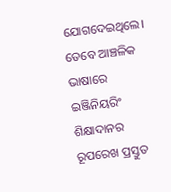ଯୋଗଦେଇଥିଲେ। ତେବେ ଆଞ୍ଚଳିକ ଭାଷାରେ ଇଞ୍ଜିନିୟରିଂ ଶିକ୍ଷାଦାନର ରୂପରେଖ ପ୍ରସ୍ତୁତ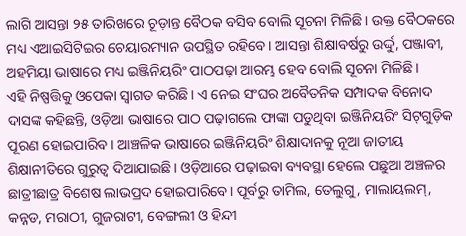ଲାଗି ଆସନ୍ତା ୨୫ ତାରିଖରେ ଚୂଡ଼ାନ୍ତ ବୈଠକ ବସିବ ବୋଲି ସୂଚନା ମିଳିଛି। ଉକ୍ତ ବୈଠକରେ ମଧ୍ୟ ଏଆଇସିଟିଇର ଚେୟାରମ୍ୟାନ ଉପସ୍ଥିତ ରହିବେ। ଆସନ୍ତା ଶିକ୍ଷାବର୍ଷରୁ ଉର୍ଦ୍ଦୁ, ପଞ୍ଜାବୀ, ଅହମିୟା ଭାଷାରେ ମଧ୍ୟ ଇଞ୍ଜିନିୟରିଂ ପାଠପଢ଼ା ଆରମ୍ଭ ହେବ ବୋଲି ସୂଚନା ମିଳିଛି।
ଏହି ନିଷ୍ପତ୍ତିକୁ ଓପେକା ସ୍ବାଗତ କରିଛି। ଏ ନେଇ ସଂଘର ଅବୈତନିକ ସମ୍ପାଦକ ବିନୋଦ ଦାସଙ୍କ କହିଛନ୍ତି, ଓଡ଼ିଆ ଭାଷାରେ ପାଠ ପଢ଼ାଗଲେ ଫାଙ୍କା ପଡୁଥିବା ଇଞ୍ଜିନିୟରିଂ ସିଟ୍‌ଗୁଡ଼ିକ ପୂରଣ ହୋଇପାରିବ। ଆଞ୍ଚଳିକ ଭାଷାରେ ଇଞ୍ଜିନିୟରିଂ ଶିକ୍ଷାଦାନକୁ ନୂଆ ଜାତୀୟ ଶିକ୍ଷାନୀତିରେ ଗୁରୁତ୍ୱ ଦିଆଯାଇଛି। ଓଡ଼ିଆରେ ପଢ଼ାଇବା ବ୍ୟବସ୍ଥା ହେଲେ ପଛୁଆ ଅଞ୍ଚଳର ଛାତ୍ରୀଛାତ୍ର ବିଶେଷ ଲାଭପ୍ରଦ ହୋଇପାରିବେ। ପୂର୍ବରୁ ତାମିଲ, ତେଲୁଗୁ, ମାଲାୟଲମ୍‌, କନ୍ନଡ, ମରାଠୀ, ଗୁଜରାଟୀ, ବେଙ୍ଗଲୀ ଓ ହିନ୍ଦୀ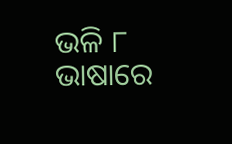ଭଳି ୮ ଭାଷାରେ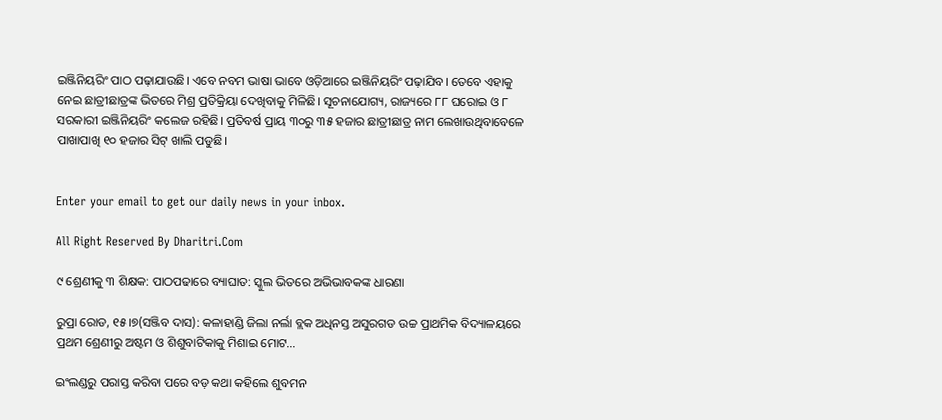ଇଞ୍ଜିନିୟରିଂ ପାଠ ପଢ଼ାଯାଉଛି। ଏବେ ନବମ ଭାଷା ଭାବେ ଓଡ଼ିଆରେ ଇଞ୍ଜିନିୟରିଂ ପଢ଼ାଯିବ। ତେବେ ଏହାକୁ ନେଇ ଛାତ୍ରୀଛାତ୍ରଙ୍କ ଭିତରେ ମିଶ୍ର ପ୍ରତିକ୍ରିୟା ଦେଖିବାକୁ ମିଳିଛି। ସୂଚନାଯୋଗ୍ୟ, ରାଜ୍ୟରେ ୮୮ ଘରୋଇ ଓ ୮ ସରକାରୀ ଇଞ୍ଜିନିୟରିଂ କଲେଜ ରହିଛି। ପ୍ରତିବର୍ଷ ପ୍ରାୟ ୩୦ରୁ ୩୫ ହଜାର ଛାତ୍ରୀଛାତ୍ର ନାମ ଲେଖାଉଥିବାବେଳେ ପାଖାପାଖି ୧୦ ହଜାର ସିଟ୍‌ ଖାଲି ପଡୁଛି।


Enter your email to get our daily news in your inbox.

All Right Reserved By Dharitri.Com

୯ ଶ୍ରେଣୀକୁ ୩ ଶିକ୍ଷକ: ପାଠପଢାରେ ବ୍ୟାଘାତ: ସ୍କୁଲ ଭିତରେ ଅଭିଭାବକଙ୍କ ଧାରଣା

ରୁପ୍ରା ରୋଡ, ୧୫।୭(ସଞ୍ଜିବ ଦାସ): କଳାହାଣ୍ଡି ଜିଲା ନର୍ଲା ବ୍ଲକ ଅଧିନସ୍ତ ଅସୁରଗଡ ଉଚ୍ଚ ପ୍ରାଥମିକ ବିଦ୍ୟାଳୟରେ ପ୍ରଥମ ଶ୍ରେଣୀରୁ ଅଷ୍ଟମ ଓ ଶିଶୁବାଟିକାକୁ ମିଶାଇ ମୋଟ…

ଇଂଲଣ୍ଡରୁ ପରାସ୍ତ କରିବା ପରେ ବଡ଼ କଥା କହିଲେ ଶୁବମନ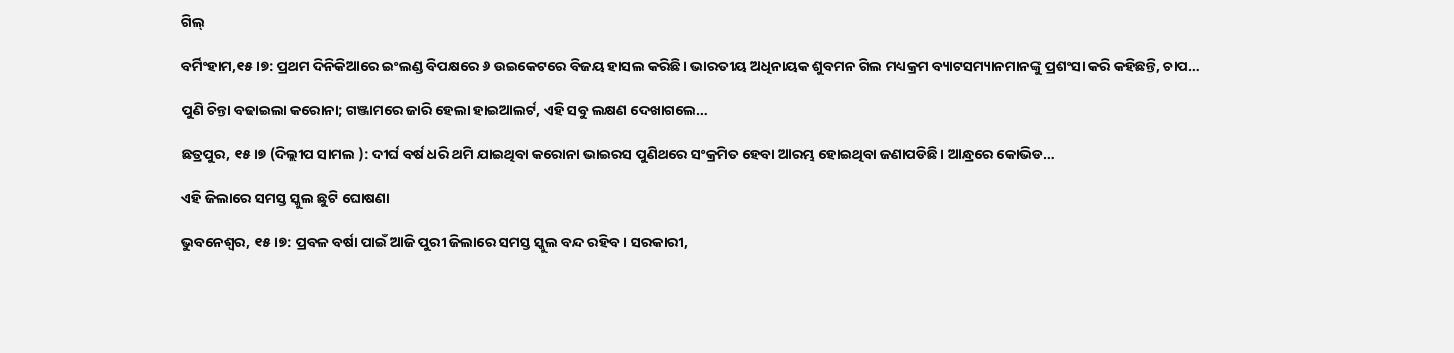ଗିଲ୍‌

ବର୍ମିଂହାମ,୧୫।୭: ପ୍ରଥମ ଦିନିକିଆରେ ଇଂଲଣ୍ଡ ବିପକ୍ଷରେ ୬ ଉଇକେଟରେ ବିଜୟ ହାସଲ କରିଛି। ଭାରତୀୟ ଅଧିନାୟକ ଶୁବମନ ଗିଲ ମଧ୍ୟକ୍ରମ ବ୍ୟାଟସମ୍ୟାନମାନଙ୍କୁ ପ୍ରଶଂସା କରି କହିଛନ୍ତି, ଚାପ…

ପୁଣି ଚିନ୍ତା ବଢାଇଲା କରୋନା; ଗଞ୍ଜାମରେ ଜାରି ହେଲା ହାଇଆଲର୍ଟ, ଏହି ସବୁ ଲକ୍ଷଣ ଦେଖାଗଲେ…

ଛତ୍ରପୁର, ୧୫।୭ (ଦିଲ୍ଲୀପ ସାମଲ ): ଦୀର୍ଘ ବର୍ଷ ଧରି ଥମି ଯାଇଥିବା କରୋନା ଭାଇରସ ପୁଣିଥରେ ସଂକ୍ରମିତ ହେବା ଆରମ୍ଭ ହୋଇଥିବା ଜଣାପଡିଛି। ଆନ୍ଧ୍ରରେ କୋଭିଡ…

ଏହି ଜିଲାରେ ସମସ୍ତ ସ୍କୁଲ ଛୁଟି ଘୋଷଣା

ଭୁବନେଶ୍ୱର, ୧୫।୭: ପ୍ରବଳ ବର୍ଷା ପାଇଁ ଆଜି ପୁରୀ ଜିଲାରେ ସମସ୍ତ ସ୍କୁଲ ବନ୍ଦ ରହିବ। ସରକାରୀ,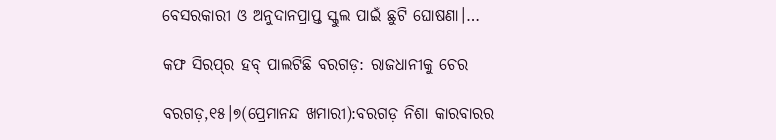ବେସରକାରୀ ଓ ଅନୁଦାନପ୍ରାପ୍ତ ସ୍କୁଲ ପାଇଁ ଛୁଟି ଘୋଷଣା।…

କଫ ସିରପ୍‌ର ହବ୍‌ ପାଲଟିଛି ବରଗଡ଼: ରାଜଧାନୀକୁ ଚେର

ବରଗଡ଼,୧୫।୭(ପ୍ରେମାନନ୍ଦ ଖମାରୀ):ବରଗଡ଼ ନିଶା କାରବାରର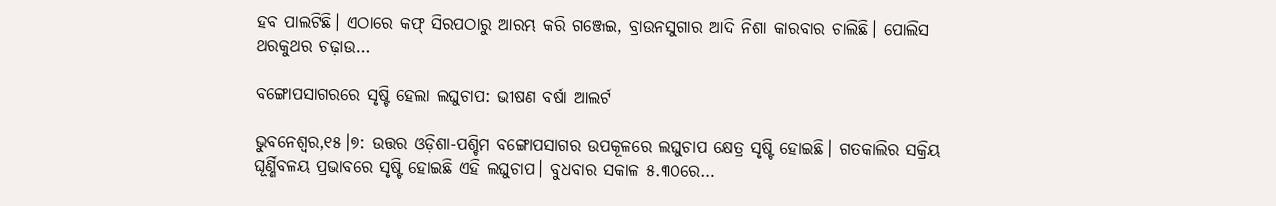ହବ ପାଲଟିଛି। ଏଠାରେ କଫ୍‌ ସିରପଠାରୁ ଆରମ୍ଭ କରି ଗଞ୍ଜେଇ, ବ୍ରାଉନସୁଗାର ଆଦି ନିଶା କାରବାର ଚାଲିଛି। ପୋଲିସ ଥରକୁଥର ଚଢ଼ାଉ…

ବଙ୍ଗୋପସାଗରରେ ସୃଷ୍ଟି ହେଲା ଲଘୁଚାପ: ଭୀଷଣ ବର୍ଷା ଆଲର୍ଟ

ଭୁବନେଶ୍ୱର,୧୫।୭: ଉତ୍ତର ଓଡ଼ିଶା-ପଶ୍ଚିମ ବଙ୍ଗୋପସାଗର ଉପକୂଳରେ ଲଘୁଚାପ କ୍ଷେତ୍ର ସୃଷ୍ଟି ହୋଇଛି। ଗତକାଲିର ସକ୍ରିୟ ଘୂର୍ଣ୍ଣିବଳୟ ପ୍ରଭାବରେ ସୃଷ୍ଟି ହୋଇଛି ଏହି ଲଘୁଚାପ। ବୁଧବାର ସକାଳ ୫.୩୦ରେ…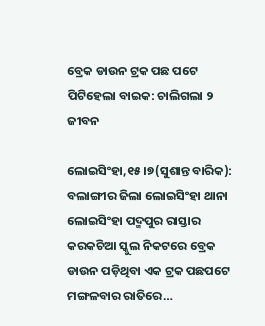ବ୍ରେକ ଡାଉନ ଟ୍ରକ ପଛ ପଟେ ପିଟିହେଲା ବାଇକ: ଚାଲିଗଲା ୨ ଜୀବନ

ଲୋଇସିଂହା,୧୫।୭(ସୁଶାନ୍ତ ବାରିକ): ବଲାଙ୍ଗୀର ଜିଲା ଲୋଇସିଂହା ଥାନା ଲୋଇସିଂହା ପଦ୍ମପୁର ରାସ୍ତାର କରକଚିଆ ସ୍କୁଲ ନିକଟରେ ବ୍ରେକ ଡାଉନ ପଡ଼ିଥିବା ଏକ ଟ୍ରକ ପଛପଟେ ମଙ୍ଗଳବାର ରାତିରେ…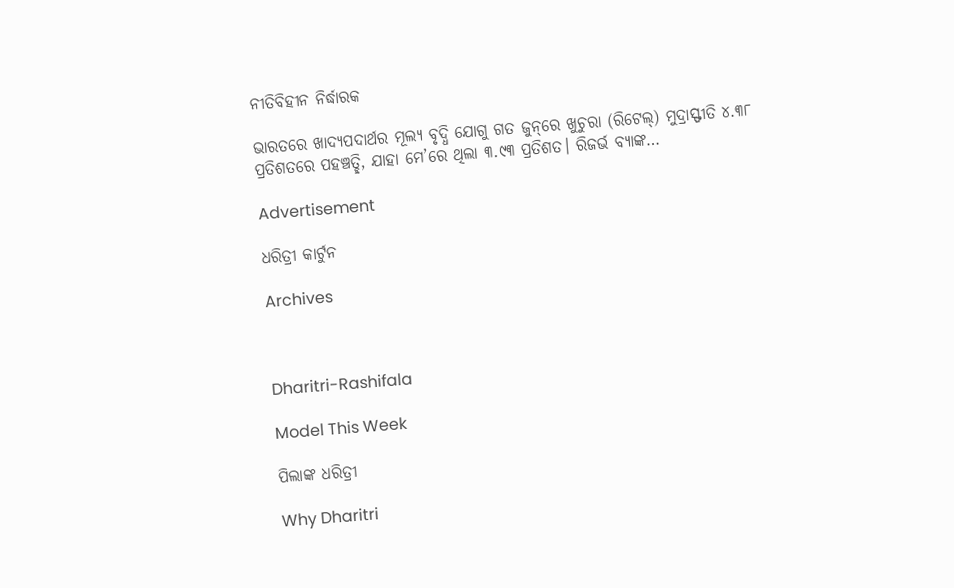ନୀତିବିହୀନ ନିର୍ଦ୍ଧାରକ

ଭାରତରେ ଖାଦ୍ୟପଦାର୍ଥର ମୂଲ୍ୟ ବୃଦ୍ଧି ଯୋଗୁ ଗତ ଜୁନ୍‌ରେ ଖୁଚୁରା (ରିଟେଲ୍‌) ମୁଦ୍ରାସ୍ଫୀତି ୪.୩୮ ପ୍ରତିଶତରେ ପହଞ୍ଚତ୍ଛି, ଯାହା ମେ’ରେ ଥିଲା ୩.୯୩ ପ୍ରତିଶତ। ରିଜର୍ଭ ବ୍ୟାଙ୍କ…

Advertisement

ଧରିତ୍ରୀ କାର୍ଟୁନ

Archives



Dharitri-Rashifala

Model This Week

ପିଲାଙ୍କ ଧରିତ୍ରୀ

Why Dharitri